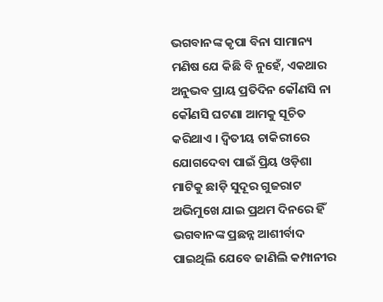ଭଗବାନଙ୍କ କୃପା ବିନା ସାମାନ୍ୟ ମଣିଷ ଯେ କିଛି ବି ନୁହେଁ, ଏକଥାର ଅନୁଭବ ପ୍ରାୟ ପ୍ରତିଦିନ କୌଣସି ନା କୌଣସି ଘଟଣା ଆମକୁ ସୂଚିତ କରିଥାଏ । ଦ୍ୱିତୀୟ ଚାକିରୀରେ ଯୋଗଦେବା ପାଇଁ ପ୍ରିୟ ଓଡ଼ିଶା ମାଟିକୁ ଛାଡ଼ି ସୁଦୂର ଗୁଜରାଟ ଅଭିମୁଖେ ଯାଇ ପ୍ରଥମ ଦିନରେ ହିଁ ଭଗବାନଙ୍କ ପ୍ରଛନ୍ନ ଆଶୀର୍ବାଦ ପାଇଥିଲି ଯେବେ ଜାଣିଲି କମ୍ପାନୀର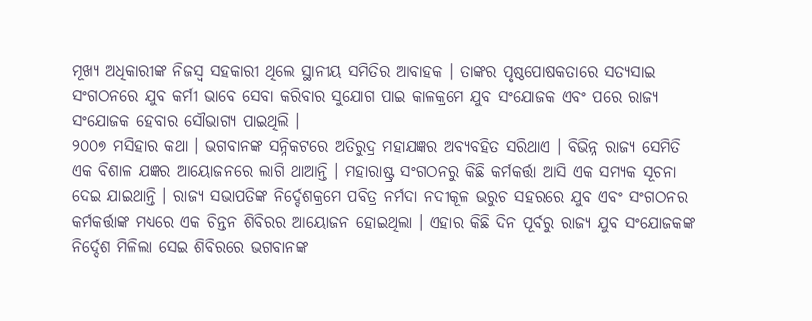ମୂଖ୍ୟ ଅଧିକାରୀଙ୍କ ନିଜସ୍ୱ ସହକାରୀ ଥିଲେ ସ୍ଥାନୀୟ ସମିତିର ଆବାହକ । ତାଙ୍କର ପୃଷ୍ଠପୋଷକତାରେ ସତ୍ୟସାଇ ସଂଗଠନରେ ଯୁବ କର୍ମୀ ଭାବେ ସେବା କରିବାର ସୁଯୋଗ ପାଇ କାଳକ୍ରମେ ଯୁବ ସଂଯୋଜକ ଏବଂ ପରେ ରାଜ୍ୟ ସଂଯୋଜକ ହେବାର ସୌଭାଗ୍ୟ ପାଇଥିଲି ।
୨୦୦୭ ମସିହାର କଥା । ଭଗବାନଙ୍କ ସନ୍ନିକଟରେ ଅତିରୁଦ୍ର ମହାଯଜ୍ଞର ଅବ୍ୟବହିତ ସରିଥାଏ । ବିଭିନ୍ନ ରାଜ୍ୟ ସେମିତି ଏକ ବିଶାଳ ଯଜ୍ଞର ଆୟୋଜନରେ ଲାଗି ଥାଆନ୍ତି । ମହାରାଷ୍ଟ୍ର ସଂଗଠନରୁ କିଛି କର୍ମକର୍ତ୍ତା ଆସି ଏକ ସମ୍ୟକ ସୂଚନା ଦେଇ ଯାଇଥାନ୍ତି । ରାଜ୍ୟ ସଭାପତିଙ୍କ ନିର୍ଦ୍ଦେଶକ୍ରମେ ପବିତ୍ର ନର୍ମଦା ନଦୀକୂଳ ଭରୁଚ ସହରରେ ଯୁବ ଏବଂ ସଂଗଠନର କର୍ମକର୍ତ୍ତାଙ୍କ ମଧ୍ୟରେ ଏକ ଚିନ୍ତନ ଶିବିରର ଆୟୋଜନ ହୋଇଥିଲା । ଏହାର କିଛି ଦିନ ପୂର୍ବରୁ ରାଜ୍ୟ ଯୁବ ସଂଯୋଜକଙ୍କ ନିର୍ଦ୍ଦେଶ ମିଳିଲା ସେଇ ଶିବିରରେ ଭଗବାନଙ୍କ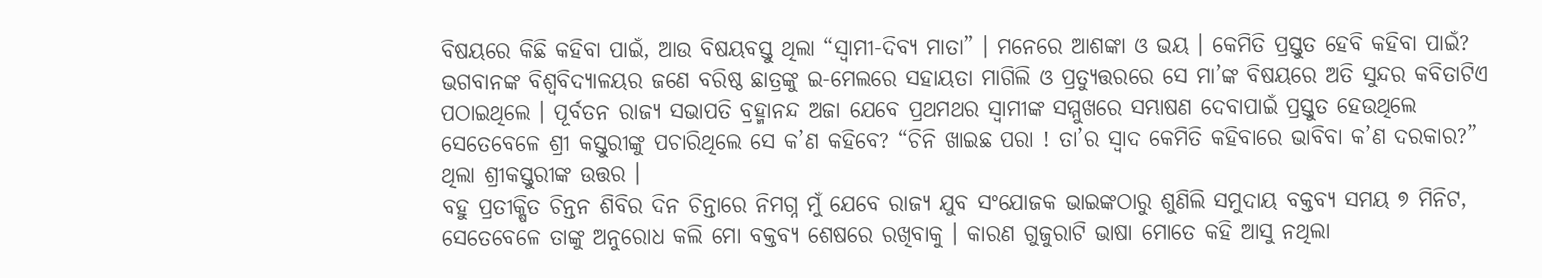ବିଷୟରେ କିଛି କହିବା ପାଇଁ, ଆଉ ବିଷୟବସ୍ତୁ ଥିଲା “ସ୍ୱାମୀ-ଦିବ୍ୟ ମାତା” । ମନେରେ ଆଶଙ୍କା ଓ ଭୟ । କେମିତି ପ୍ରସ୍ତୁତ ହେବି କହିବା ପାଇଁ? ଭଗବାନଙ୍କ ବିଶ୍ୱବିଦ୍ୟାଳୟର ଜଣେ ବରିଷ୍ଠ ଛାତ୍ରଙ୍କୁ ଇ-ମେଲରେ ସହାୟତା ମାଗିଲି ଓ ପ୍ରତ୍ୟୁତ୍ତରରେ ସେ ମା’ଙ୍କ ବିଷୟରେ ଅତି ସୁନ୍ଦର କବିତାଟିଏ ପଠାଇଥିଲେ । ପୂର୍ବତନ ରାଜ୍ୟ ସଭାପତି ବ୍ରହ୍ମାନନ୍ଦ ଅଜା ଯେବେ ପ୍ରଥମଥର ସ୍ୱାମୀଙ୍କ ସମ୍ମୁଖରେ ସମ୍ଭାଷଣ ଦେବାପାଇଁ ପ୍ରସ୍ତୁତ ହେଉଥିଲେ ସେତେବେଳେ ଶ୍ରୀ କସ୍ତୁରୀଙ୍କୁ ପଚାରିଥିଲେ ସେ କ’ଣ କହିବେ? “ଚିନି ଖାଇଛ ପରା ! ତା’ର ସ୍ୱାଦ କେମିତି କହିବାରେ ଭାବିବା କ’ଣ ଦରକାର?” ଥିଲା ଶ୍ରୀକସ୍ତୁରୀଙ୍କ ଉତ୍ତର ।
ବହୁ ପ୍ରତୀକ୍ଷିତ ଚିନ୍ତନ ଶିବିର ଦିନ ଚିନ୍ତାରେ ନିମଗ୍ନ ମୁଁ ଯେବେ ରାଜ୍ୟ ଯୁବ ସଂଯୋଜକ ଭାଇଙ୍କଠାରୁ ଶୁଣିଲି ସମୁଦାୟ ବକ୍ତବ୍ୟ ସମୟ ୭ ମିନିଟ, ସେତେବେଳେ ତାଙ୍କୁ ଅନୁରୋଧ କଲି ମୋ ବକ୍ତବ୍ୟ ଶେଷରେ ରଖିବାକୁ । କାରଣ ଗୁଜୁରାଟି ଭାଷା ମୋତେ କହି ଆସୁ ନଥିଲା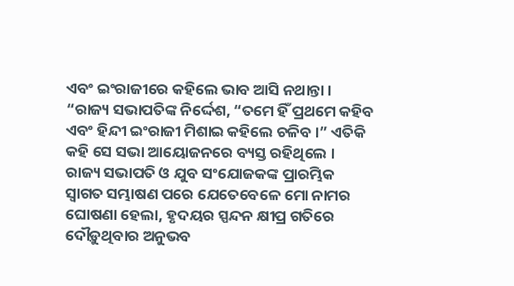ଏବଂ ଇଂରାଜୀରେ କହିଲେ ଭାବ ଆସି ନଥାନ୍ତା । “ରାଜ୍ୟ ସଭାପତିଙ୍କ ନିର୍ଦ୍ଦେଶ, “ତମେ ହିଁ ପ୍ରଥମେ କହିବ ଏବଂ ହିନ୍ଦୀ ଇଂରାଜୀ ମିଶାଇ କହିଲେ ଚଳିବ ।” ଏତିକି କହି ସେ ସଭା ଆୟୋଜନରେ ବ୍ୟସ୍ତ ରହିଥିଲେ ।
ରାଜ୍ୟ ସଭାପତି ଓ ଯୁବ ସଂଯୋଜକଙ୍କ ପ୍ରାରମ୍ଭିକ ସ୍ୱାଗତ ସମ୍ଭାଷଣ ପରେ ଯେତେବେଳେ ମୋ ନାମର ଘୋଷଣା ହେଲା, ହୃଦୟର ସ୍ପନ୍ଦନ କ୍ଷୀପ୍ର ଗତିରେ ଦୌଡ଼ୁଥିବାର ଅନୁଭବ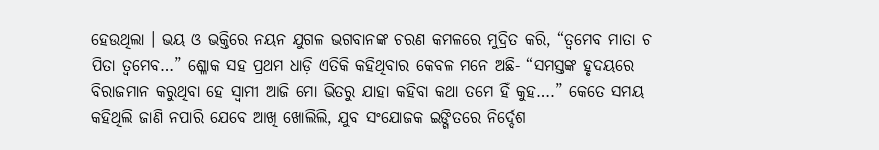ହେଉଥିଲା । ଭୟ ଓ ଭକ୍ତିରେ ନୟନ ଯୁଗଳ ଭଗବାନଙ୍କ ଚରଣ କମଳରେ ମୁଦ୍ରିତ କରି, “ତ୍ୱମେବ ମାତା ଚ ପିତା ତ୍ୱମେବ…” ଶ୍ଳୋକ ସହ ପ୍ରଥମ ଧାଡ଼ି ଏତିକି କହିଥିବାର କେବଳ ମନେ ଅଛି- “ସମସ୍ତଙ୍କ ହୃଦୟରେ ବିରାଜମାନ କରୁଥିବା ହେ ସ୍ୱାମୀ ଆଜି ମୋ ଭିତରୁ ଯାହା କହିବା କଥା ତମେ ହିଁ କୁହ….” କେତେ ସମୟ କହିଥିଲି ଜାଣି ନପାରି ଯେବେ ଆଖି ଖୋଲିଲି, ଯୁବ ସଂଯୋଜକ ଇଙ୍ଗିତରେ ନିର୍ଦ୍ଦେଶ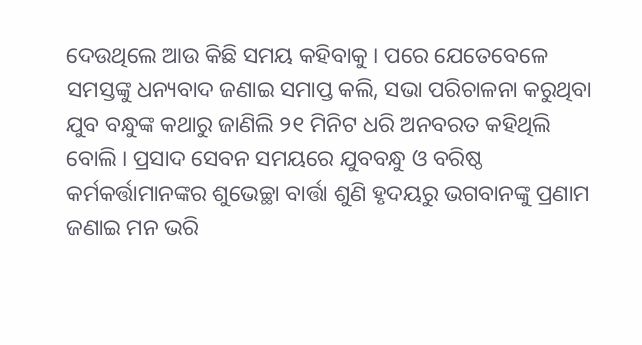ଦେଉଥିଲେ ଆଉ କିଛି ସମୟ କହିବାକୁ । ପରେ ଯେତେବେଳେ ସମସ୍ତଙ୍କୁ ଧନ୍ୟବାଦ ଜଣାଇ ସମାପ୍ତ କଲି, ସଭା ପରିଚାଳନା କରୁଥିବା ଯୁବ ବନ୍ଧୁଙ୍କ କଥାରୁ ଜାଣିଲି ୨୧ ମିନିଟ ଧରି ଅନବରତ କହିଥିଲି ବୋଲି । ପ୍ରସାଦ ସେବନ ସମୟରେ ଯୁବବନ୍ଧୁ ଓ ବରିଷ୍ଠ କର୍ମକର୍ତ୍ତାମାନଙ୍କର ଶୁଭେଚ୍ଛା ବାର୍ତ୍ତା ଶୁଣି ହୃଦୟରୁ ଭଗବାନଙ୍କୁ ପ୍ରଣାମ ଜଣାଇ ମନ ଭରି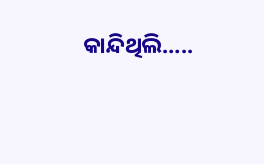କାନ୍ଦିଥିଲି…..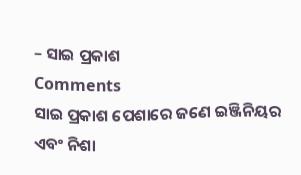– ସାଇ ପ୍ରକାଶ
Comments
ସାଇ ପ୍ରକାଶ ପେଶାରେ ଜଣେ ଇଞ୍ଜିନିୟର ଏବଂ ନିଶା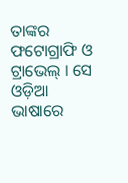ତାଙ୍କର ଫଟୋଗ୍ରାଫି ଓ ଟ୍ରାଭେଲ୍ । ସେ ଓଡ଼ିଆ ଭାଷାରେ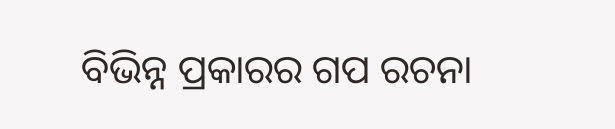ବିଭିନ୍ନ ପ୍ରକାରର ଗପ ରଚନା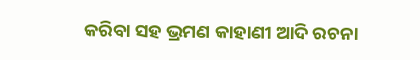କରିବା ସହ ଭ୍ରମଣ କାହାଣୀ ଆଦି ରଚନା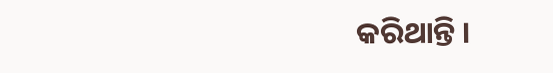କରିଥାନ୍ତି ।